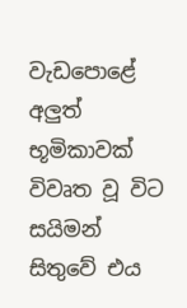වැඩපොළේ අලුත් භූමිකාවක් විවෘත වූ විට සයිමන් සිතුවේ එය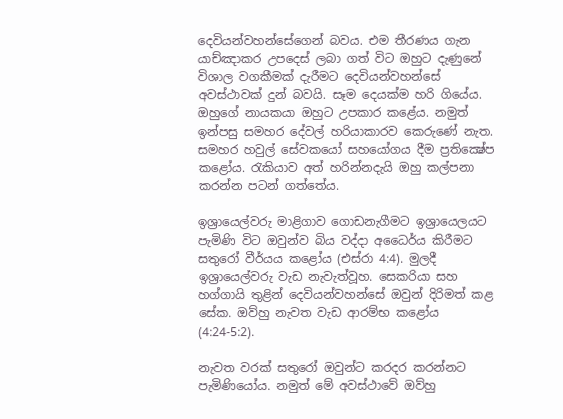දෙවියන්වහන්සේගෙන් බවය. එම තීරණය ගැන යාච්ඤාකර උපදෙස් ලබා ගත් විට ඔහුට දැණුනේ විශාල වගකීමක් දැරීමට දෙවියන්වහන්සේ අවස්ථාවක් දුන් බවයි. සෑම දෙයක්ම හරි ගියේය. ඔහුගේ නායකයා ඔහුට උපකාර කළේය. නමුත් ඉන්පසු සමහර දේවල් හරියාකාරව කෙරුණේ නැත. සමහර හවුල් සේවකයෝ සහයෝගය දීම ප්‍රතික්‍ෂේප කළෝය. රැකියාව අත් හරින්නදැයි ඔහු කල්පනා කරන්න පටන් ගත්තේය.

ඉශ්‍රායෙල්වරු මාළිගාව ගොඩනැගීමට ඉශ්‍රායෙලයට පැමිණි විට ඔවුන්ව බිය වද්දා අධෛර්ය කිරීමට සතුරෝ වීර්යය කළෝය (එස්රා 4:4). මුලදී ඉශ්‍රායෙල්වරු වැඩ නැවැත්වූහ. සෙකරියා සහ හග්ගායි තුළින් දෙවියන්වහන්සේ ඔවුන් දිරිමත් කළ සේක. ඔව්හු නැවත වැඩ ආරම්භ කළෝය (4:24-5:2).

නැවත වරක් සතුරෝ ඔවුන්ට කරදර කරන්නට පැමිණියෝය. නමුත් මේ අවස්ථාවේ ඔව්හු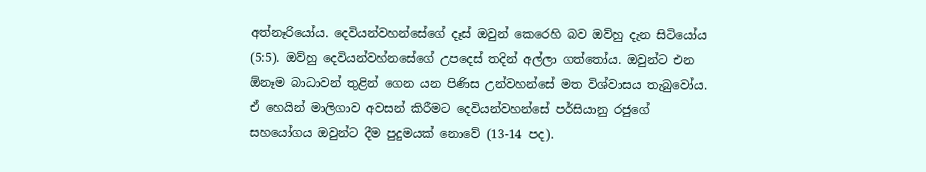අත්නෑරියෝය. දෙවියන්වහන්සේගේ දෑස් ඔවුන් කෙරෙහි බව ඔව්හු දැන සිටියෝය (5:5). ඔව්හු දෙවියන්වහ්නසේගේ උපදෙස් තදින් අල්ලා ගත්තෝය. ඔවුන්ට එන ඕනෑම බාධාවන් තුළින් ගෙන යන පිණිස උන්වහන්සේ මත විශ්වාසය තැබුවෝය. ඒ හෙයින් මාලිගාව අවසන් කිරීමට දෙවියන්වහන්සේ පර්සියානු රජුගේ සහයෝගය ඔවුන්ට දීම පුදුමයක් නොවේ (13-14 පද).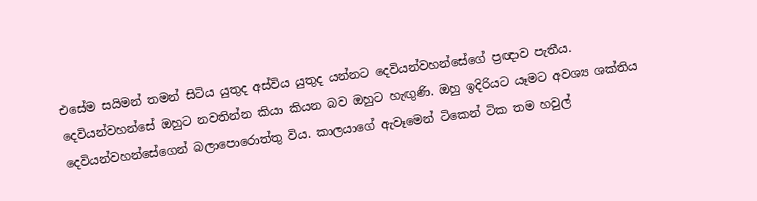එසේම සයිමන් තමන් සිටිය යුතුද අස්විය යුතුද යන්නට දෙවියන්වහන්සේගේ ප්‍රඥාව පැතීය. දෙවියන්වහන්සේ ඔහුට නවතින්න කියා කියන බව ඔහුට හැඟුණි. ඔහු ඉදිරියට යෑමට අවශ්‍ය ශක්තිය දෙවියන්වහන්සේගෙන් බලාපොරොත්තු විය. කාලයාගේ ඇවෑමෙන් ටිකෙන් ටික තම හවුල්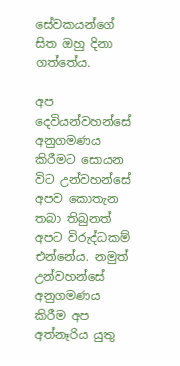සේවකයන්ගේ සිත ඔහු දිනා ගත්තේය.

අප දෙවියන්වහන්සේ අනුගමණය කිරීමට සොයන විට උන්වහන්සේ අපව කොතැන තබා තිබුනත් අපට විරුද්ධකම් එන්නේය. නමුත් උන්වහන්සේ අනුගමණය කිරීම අප අත්නෑරිය යුතු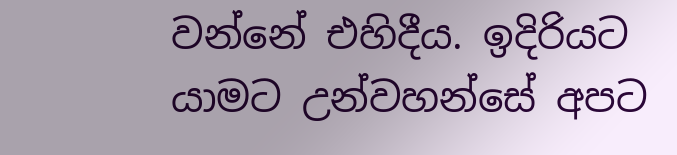වන්නේ එහිදීය. ඉදිරියට යාමට උන්වහන්සේ අපට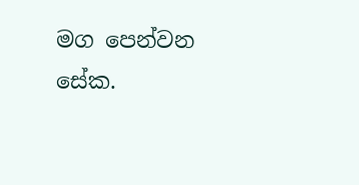මග පෙන්වන සේක.